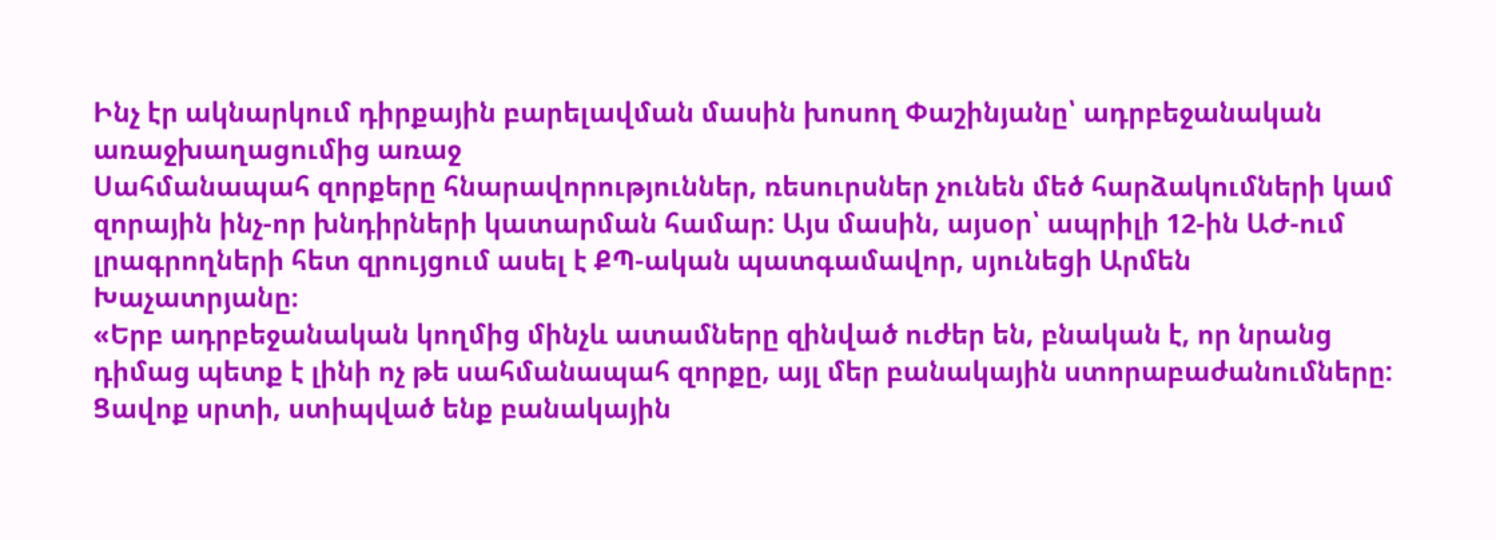Ինչ էր ակնարկում դիրքային բարելավման մասին խոսող Փաշինյանը՝ ադրբեջանական առաջխաղացումից առաջ
Սահմանապահ զորքերը հնարավորություններ, ռեսուրսներ չունեն մեծ հարձակումների կամ զորային ինչ-որ խնդիրների կատարման համար: Այս մասին, այսօր՝ ապրիլի 12-ին ԱԺ-ում լրագրողների հետ զրույցում ասել է ՔՊ-ական պատգամավոր, սյունեցի Արմեն Խաչատրյանը։
«Երբ ադրբեջանական կողմից մինչև ատամները զինված ուժեր են, բնական է, որ նրանց դիմաց պետք է լինի ոչ թե սահմանապահ զորքը, այլ մեր բանակային ստորաբաժանումները: Ցավոք սրտի, ստիպված ենք բանակային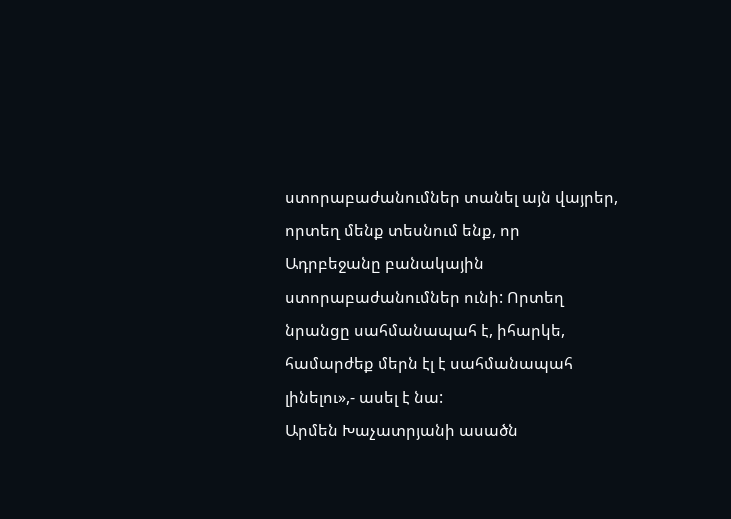ստորաբաժանումներ տանել այն վայրեր, որտեղ մենք տեսնում ենք, որ Ադրբեջանը բանակային ստորաբաժանումներ ունի: Որտեղ նրանցը սահմանապահ է, իհարկե, համարժեք մերն էլ է սահմանապահ լինելու»,- ասել է նա:
Արմեն Խաչատրյանի ասածն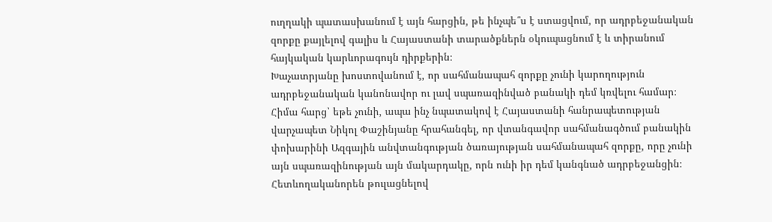ուղղակի պատասխանում է այն հարցին, թե ինչպե՞ս է ստացվում, որ ադրբեջանական զորքը քայլելով գալիս և Հայաստանի տարածքներն օկուպացնում է և տիրանում հայկական կարևորագույն դիրքերին։
Խաչատրյանը խոստովանում է, որ սահմանապահ զորքը չունի կարողություն ադրբեջանական կանոնավոր ու լավ սպառազինված բանակի դեմ կռվելու համար։
Հիմա հարց՝ եթե չունի, ապա ինչ նպատակով է Հայաստանի հանրապետության վարչապետ Նիկոլ Փաշինյանը հրահանգել, որ վտանգավոր սահմանագծում բանակին փոխարինի Ազգային անվտանգության ծառայության սահմանապահ զորքը, որը չունի այն սպառազինության այն մակարդակը, որն ունի իր դեմ կանգնած ադրբեջանցին։
Հետևողականորեն թուլացնելով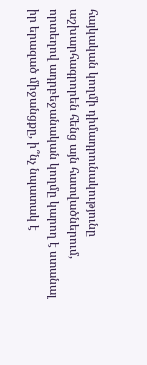հայկական կողմի դիմադրունակությունը աշխարհագրորեն հենց այն հատվածներում, որտեղով ադրբեջանական կողմը կարող է ստանալ իր երազած միջանցքը, ի՞նչ նպատակ է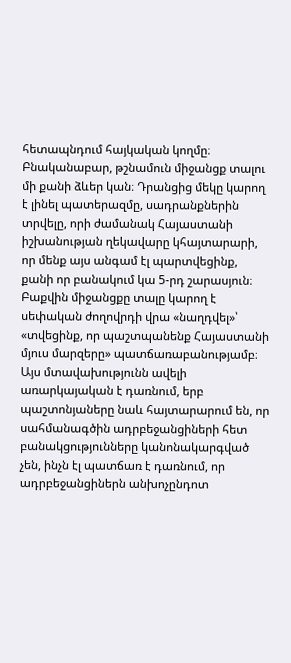հետապնդում հայկական կողմը։
Բնականաբար, թշնամուն միջանցք տալու մի քանի ձևեր կան։ Դրանցից մեկը կարող է լինել պատերազմը, սադրանքներին տրվելը, որի ժամանակ Հայաստանի իշխանության ղեկավարը կհայտարարի, որ մենք այս անգամ էլ պարտվեցինք, քանի որ բանակում կա 5-րդ շարասյուն։
Բաքվին միջանցքը տալը կարող է սեփական ժողովրդի վրա «նաղդվել»՝ «տվեցինք, որ պաշտպանենք Հայաստանի մյուս մարզերը» պատճառաբանությամբ։
Այս մտավախությունն ավելի առարկայական է դառնում, երբ պաշտոնյաները նաև հայտարարում են, որ սահմանագծին ադրբեջանցիների հետ բանակցությունները կանոնակարգված չեն, ինչն էլ պատճառ է դառնում, որ ադրբեջանցիներն անխոչընդոտ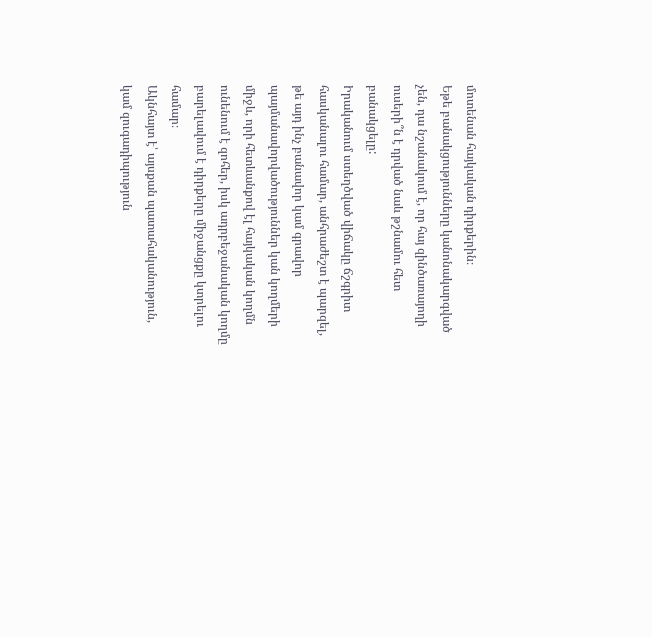մոտենան հայկական դիրքերին։
Եթե բանակցությունները կանոնակարգված չեն, դա նշանակում է, որ հայ զինծառայողի ուսերի՞ն է դրված նաև թշնամու հետ բանակցելը:
Իրականում ստեղծված վիճակը ճշգրիտ հասկանալու համար, անհրաժեշտ է պարզել, թե այդ ինչ բանավոր կամ գրավոր պայմանավորվածություններ կան կողմերի միջև, որի հետևանքով էլ հայկական կողմն ունենում է զոհեր, իսկ ադրբեջանական կողմը բարելավում է դիրքերը միջանցքը կտրելու համար։
Ակնհայտ է՝ այսքան պատահականություն, կամ զուգադիպություն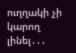ուղղակի չի կարող լինել․․․